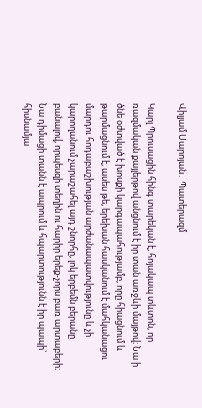Վիլյամ Սարոյան․ Պատերազմ

Կարլ Պրուսացին հինգ տարեկան է, հոյակապ տևտոն, որ ռազմական քայլերթով անցնում է իր տան առջևի մայթով։ Նա ի ծնե օժտված է խոսքի կարգապահությամբ, որը հիացնում և թարմացնում է, ասես թե, երեխան հասկանում է մահկանացու մարդու հոդաբաշխության արժանապատվությունը և չի կարողանում չարաշահել այդ շնորհը, լոկ երբեմն բերանը բանալով, որպեսզի տեղին ու հարիր երեք-չորս բառ արտաբերի։ Նա դիմացի տանն է ապրում և հպարտությունն է իր պապի` հիսնամյա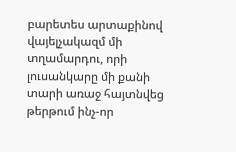բարետես արտաքինով վայելչակազմ մի տղամարդու, որի լուսանկարը մի քանի տարի առաջ հայտնվեց թերթում ինչ-որ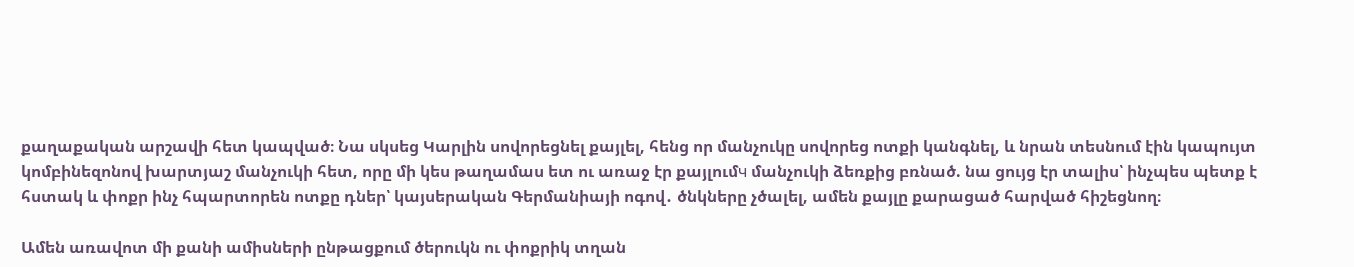քաղաքական արշավի հետ կապված։ Նա սկսեց Կարլին սովորեցնել քայլել, հենց որ մանչուկը սովորեց ոտքի կանգնել, և նրան տեսնում էին կապույտ կոմբինեզոնով խարտյաշ մանչուկի հետ, որը մի կես թաղամաս ետ ու առաջ էր քայլումч մանչուկի ձեռքից բռնած. նա ցույց էր տալիս՝ ինչպես պետք է հստակ և փոքր ինչ հպարտորեն ոտքը դներ՝ կայսերական Գերմանիայի ոգով․ ծնկները չծալել, ամեն քայլը քարացած հարված հիշեցնող։

Ամեն առավոտ մի քանի ամիսների ընթացքում ծերուկն ու փոքրիկ տղան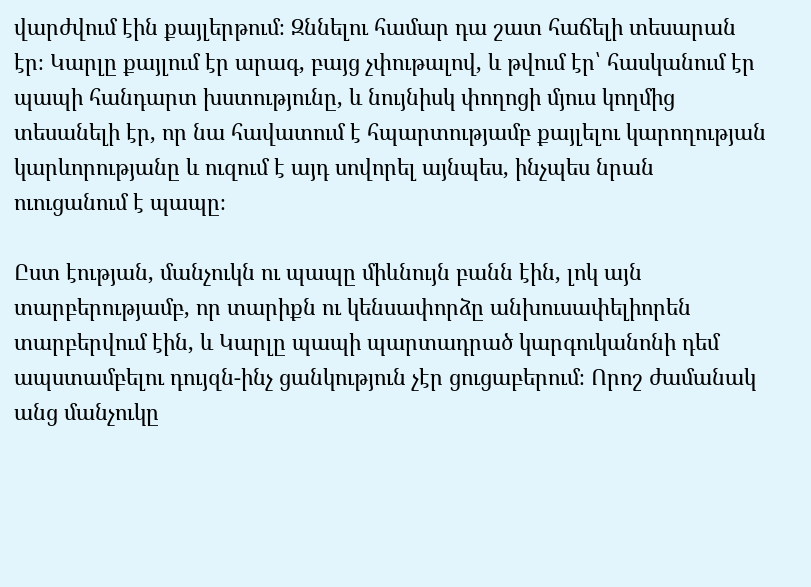վարժվում էին քայլերթում։ Զննելու համար դա շատ հաճելի տեսարան էր։ Կարլը քայլում էր արագ, բայց չփութալով, և թվում էր՝ հասկանում էր պապի հանդարտ խստությունը, և նույնիսկ փողոցի մյուս կողմից տեսանելի էր, որ նա հավատում է հպարտությամբ քայլելու կարողության կարևորությանը և ուզում է այդ սովորել այնպես, ինչպես նրան ուուցանում է պապը։

Ըստ էության, մանչուկն ու պապը միևնույն բանն էին, լոկ այն տարբերությամբ, որ տարիքն ու կենսափորձը անխուսափելիորեն տարբերվում էին, և Կարլը պապի պարտադրած կարգուկանոնի դեմ ապստամբելու դույզն-ինչ ցանկություն չէր ցուցաբերում։ Որոշ ժամանակ անց մանչուկը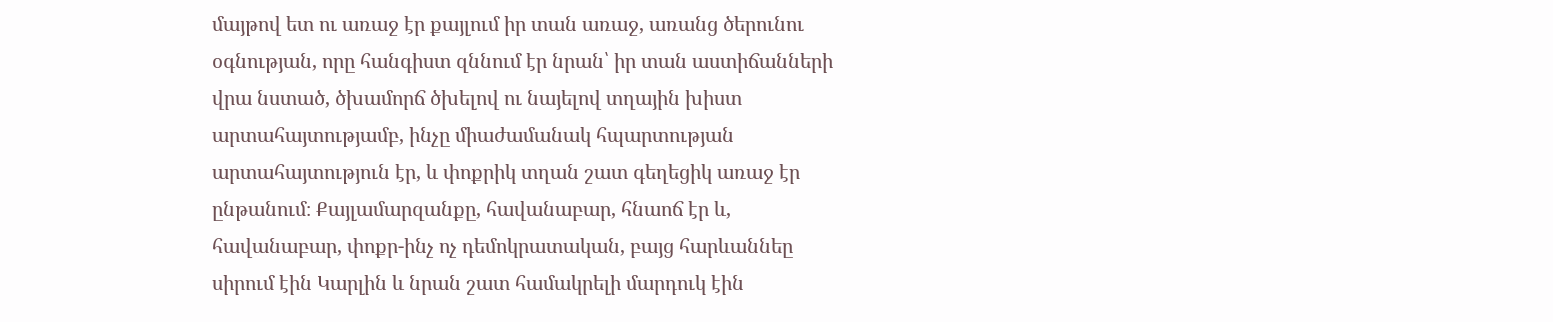մայթով ետ ու առաջ էր քայլում իր տան առաջ, առանց ծերունու օգնության, որը հանգիստ զննում էր նրան՝ իր տան աստիճանների վրա նստած, ծխամորճ ծխելով ու նայելով տղային խիստ արտահայտությամբ, ինչը միաժամանակ հպարտության արտահայտություն էր, և փոքրիկ տղան շատ գեղեցիկ առաջ էր ընթանում։ Քայլամարզանքը, հավանաբար, հնաոճ էր և, հավանաբար, փոքր-ինչ ոչ դեմոկրատական, բայց հարևաննեը սիրում էին Կարլին և նրան շատ համակրելի մարդուկ էին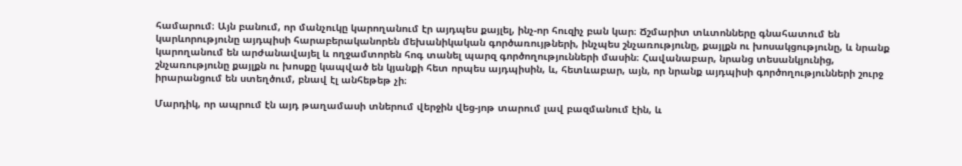համարում։ Այն բանում, որ մանչուկը կարողանում էր այդպես քայլել, ինչ-որ հուզիչ բան կար։ Ճշմարիտ տևտոնները գնահատում են կարևորությունը այդպիսի հարաբերականորեն մեխանիկական գործառույթների, ինչպես շնչառությունը, քայլքն ու խոսակցությունը, և նրանք կարողանում են արժանավայել և ողջամտորեն հոգ տանել պարզ գործողությունների մասին։ Հավանաբար, նրանց տեսանկյունից, շնչառությունը քայլքն ու խոսքը կապված են կյանքի հետ որպես այդպիսին, և, հետևաբար, այն, որ նրանք այդպիսի գործողությունների շուրջ իրարանցում են ստեղծում, բնավ էլ անհեթեթ չի։

Մարդիկ, որ ապրում էն այդ թաղամասի տներում վերջին վեց-յոթ տարում լավ բազմանում էին, և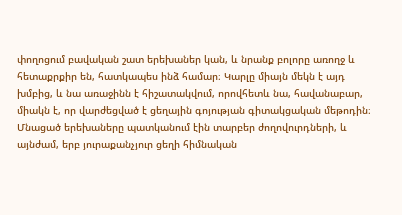փողոցում բավական շատ երեխաներ կան, և նրանք բոլորը առողջ և հետաքրքիր են, հատկապես ինձ համար։ Կարլը միայն մեկն է այդ խմբից, և նա առաջինն է հիշատակվում, որովհետև նա, հավանաբար, միակն է, որ վարժեցված է ցեղային գոյության գիտակցական մեթոդին։ Մնացած երեխաները պատկանում էին տարբեր ժողովուրդների, և այնժամ, երբ յուրաքանչյուր ցեղի հիմնական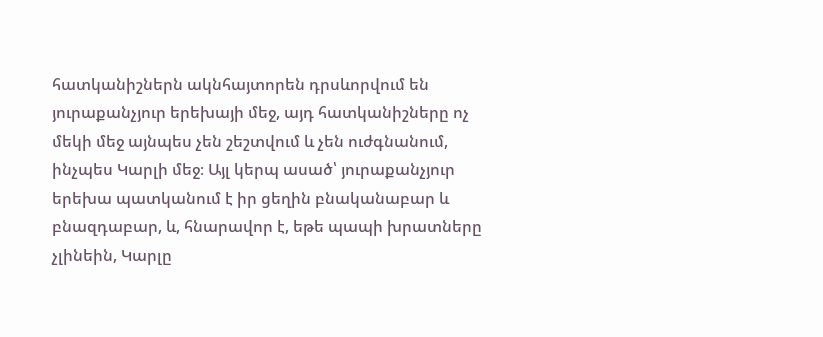հատկանիշներն ակնհայտորեն դրսևորվում են յուրաքանչյուր երեխայի մեջ, այդ հատկանիշները ոչ մեկի մեջ այնպես չեն շեշտվում և չեն ուժգնանում, ինչպես Կարլի մեջ։ Այլ կերպ ասած՝ յուրաքանչյուր երեխա պատկանում է իր ցեղին բնականաբար և բնազդաբար, և, հնարավոր է, եթե պապի խրատները չլինեին, Կարլը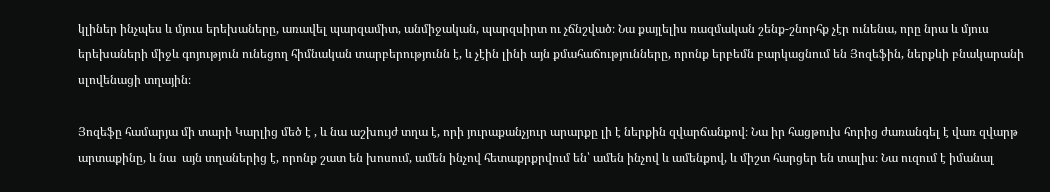կլիներ ինչպես և մյուս երեխաները, առավել պարզամիտ, անմիջական, պարզսիրտ ու չճնշված։ Նա քայլելիս ռազմական շենք-շնորհք չէր ունենա, որը նրա և մյուս երեխաների միջև գոյություն ունեցող հիմնական տարբերությունն է, և չէին լինի այն քմահաճությունները, որոնք երբեմն բարկացնում են Յոզեֆին, ներքևի բնակարանի սլովենացի տղային։

Յոզեֆը համարյա մի տարի Կարլից մեծ է , և նա աշխույժ տղա է, որի յուրաքանչյուր արարքը լի է ներքին զվարճանքով։ Նա իր հացթուխ հորից ժառանգել է վառ զվարթ արտաքինը, և նա  այն տղաներից է, որոնք շատ են խոսում, ամեն ինչով հետաքրքրվում են՝ ամեն ինչով և ամենքով, և միշտ հարցեր են տալիս։ Նա ուզում է իմանալ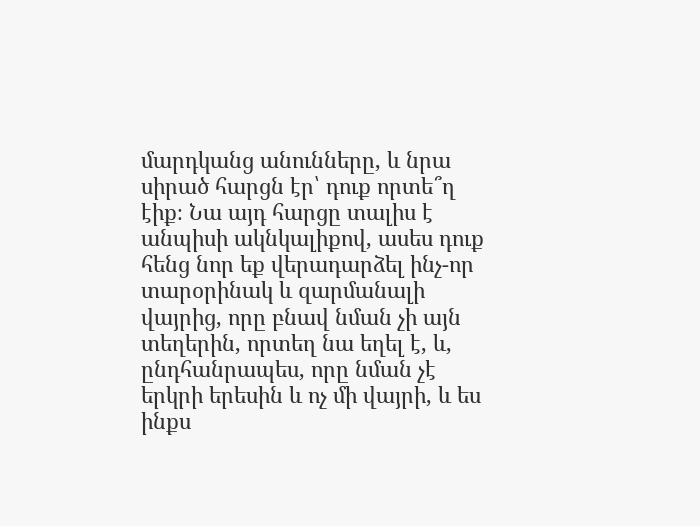մարդկանց անունները, և նրա սիրած հարցն էր՝ դուք որտե՞ղ էիք։ Նա այդ հարցը տալիս է անպիսի ակնկալիքով, ասես դուք հենց նոր եք վերադարձել ինչ-որ տարօրինակ և զարմանալի վայրից, որը բնավ նման չի այն տեղերին, որտեղ նա եղել է, և, ընդհանրապես, որը նման չէ երկրի երեսին և ոչ մի վայրի, և ես ինքս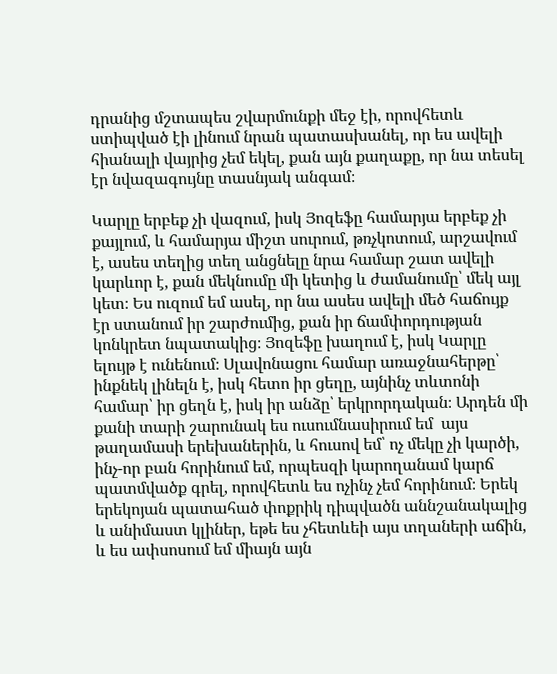դրանից մշտապես շվարմունքի մեջ էի, որովհետև ստիպված էի լինում նրան պատասխանել, որ ես ավելի հիանալի վայրից չեմ եկել, քան այն քաղաքը, որ նա տեսել էր նվազագույնը տասնյակ անգամ։

Կարլը երբեք չի վազում, իսկ Յոզեֆը համարյա երբեք չի քայլում, և համարյա միշտ սուրում, թռչկոտում, արշավում է, ասես տեղից տեղ անցնելը նրա համար շատ ավելի կարևոր է, քան մեկնումը մի կետից և ժամանումը՝ մեկ այլ կետ։ Ես ուզում եմ ասել, որ նա ասես ավելի մեծ հաճույք էր ստանում իր շարժումից, քան իր ճամփորդության կոնկրետ նպատակից։ Յոզեֆը խաղում է, իսկ Կարլը ելույթ է ունենում։ Սլավոնացու համար առաջնահերթը՝ ինքնեկ լինելն է, իսկ հետո իր ցեղը, այնինչ տևտոնի համար՝ իր ցեղն է, իսկ իր անձը՝ երկրորդական։ Արդեն մի քանի տարի շարունակ ես ուսումնասիրում եմ  այս թաղամասի երեխաներին, և հուսով եմ՝ ոչ մեկը չի կարծի, ինչ-որ բան հորինում եմ, որպեսզի կարողանամ կարճ պատմվածք գրել, որովհետև ես ոչինչ չեմ հորինում։ Երեկ երեկոյան պատահած փոքրիկ դիպվածն աննշանակալից և անիմաստ կլիներ, եթե ես չհետևեի այս տղաների աճին, և ես ափսոսում եմ միայն այն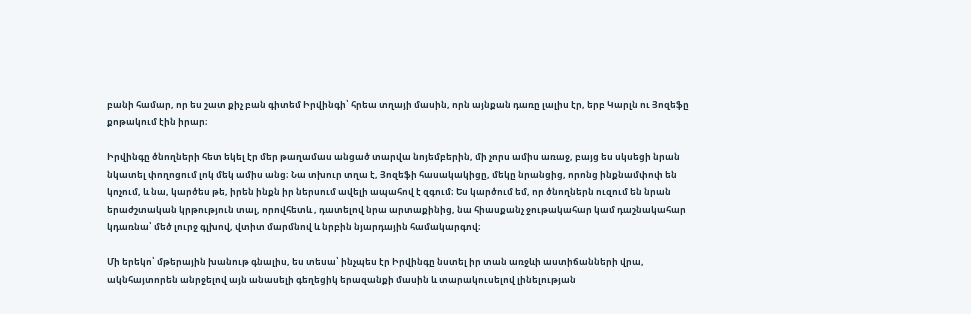բանի համար, որ ես շատ քիչ բան գիտեմ Իրվինգի՝ հրեա տղայի մասին, որն այնքան դառը լալիս էր, երբ Կարլն ու Յոզեֆը քոթակում էին իրար։

Իրվինգը ծնողների հետ եկել էր մեր թաղամաս անցած տարվա նոյեմբերին, մի չորս ամիս առաջ, բայց ես սկսեցի նրան նկատել փողոցում լոկ մեկ ամիս անց։ Նա տխուր տղա է, Յոզեֆի հասակակիցը, մեկը նրանցից, որոնց ինքնամփոփ են կոչում, և նա, կարծես թե, իրեն ինքն իր ներսում ավելի ապահով է զգում։ Ես կարծում եմ, որ ծնողներն ուզում են նրան երաժշտական կրթություն տալ, որովհետև , դատելով նրա արտաքինից, նա հիասքանչ ջութակահար կամ դաշնակահար կդառնա՝ մեծ լուրջ գլխով, վտիտ մարմնով և նրբին նյարդային համակարգով։

Մի երեկո՝ մթերային խանութ գնալիս, ես տեսա՝ ինչպես էր Իրվինգը նստել իր տան առջևի աստիճանների վրա, ակնհայտորեն անրջելով այն անասելի գեղեցիկ երազանքի մասին և տարակուսելով լինելության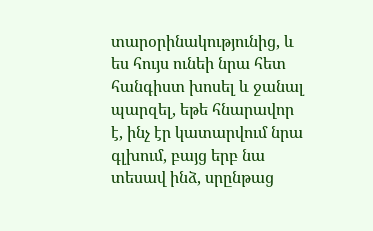տարօրինակությունից, և ես հույս ունեի նրա հետ հանգիստ խոսել և ջանալ պարզել, եթե հնարավոր է, ինչ էր կատարվում նրա գլխում, բայց երբ նա տեսավ ինձ, սրընթաց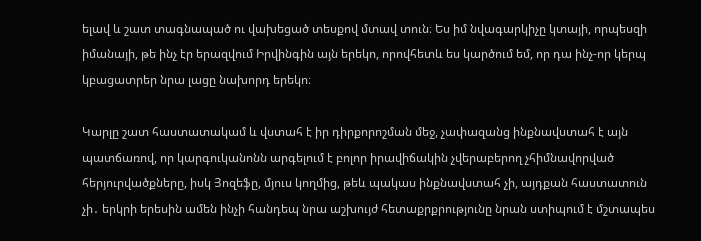ելավ և շատ տագնապած ու վախեցած տեսքով մտավ տուն։ Ես իմ նվագարկիչը կտայի, որպեսզի իմանայի, թե ինչ էր երազվում Իրվինգին այն երեկո, որովհետև ես կարծում եմ, որ դա ինչ-որ կերպ կբացատրեր նրա լացը նախորդ երեկո։

Կարլը շատ հաստատակամ և վստահ է իր դիրքորոշման մեջ, չափազանց ինքնավստահ է այն պատճառով, որ կարգուկանոնն արգելում է բոլոր իրավիճակին չվերաբերող չհիմնավորված հերյուրվածքները, իսկ Յոզեֆը, մյուս կողմից, թեև պակաս ինքնավստահ չի, այդքան հաստատուն չի․ երկրի երեսին ամեն ինչի հանդեպ նրա աշխույժ հետաքրքրությունը նրան ստիպում է մշտապես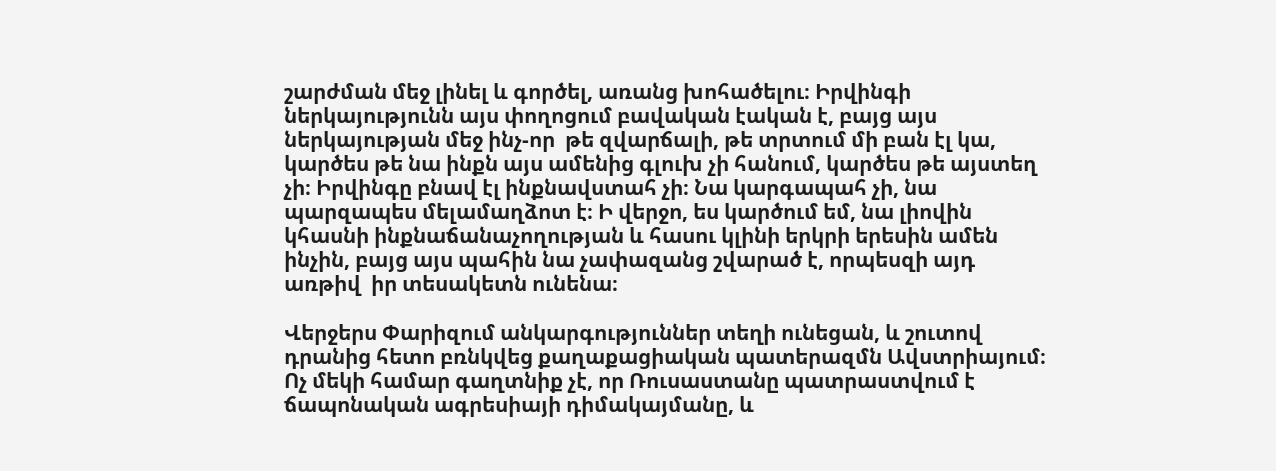շարժման մեջ լինել և գործել, առանց խոհածելու։ Իրվինգի ներկայությունն այս փողոցում բավական էական է, բայց այս ներկայության մեջ ինչ-որ  թե զվարճալի, թե տրտում մի բան էլ կա, կարծես թե նա ինքն այս ամենից գլուխ չի հանում, կարծես թե այստեղ չի։ Իրվինգը բնավ էլ ինքնավստահ չի։ Նա կարգապահ չի, նա պարզապես մելամաղձոտ է։ Ի վերջո, ես կարծում եմ, նա լիովին կհասնի ինքնաճանաչողության և հասու կլինի երկրի երեսին ամեն ինչին, բայց այս պահին նա չափազանց շվարած է, որպեսզի այդ առթիվ  իր տեսակետն ունենա։

Վերջերս Փարիզում անկարգություններ տեղի ունեցան, և շուտով դրանից հետո բռնկվեց քաղաքացիական պատերազմն Ավստրիայում։ Ոչ մեկի համար գաղտնիք չէ, որ Ռուսաստանը պատրաստվում է ճապոնական ագրեսիայի դիմակայմանը, և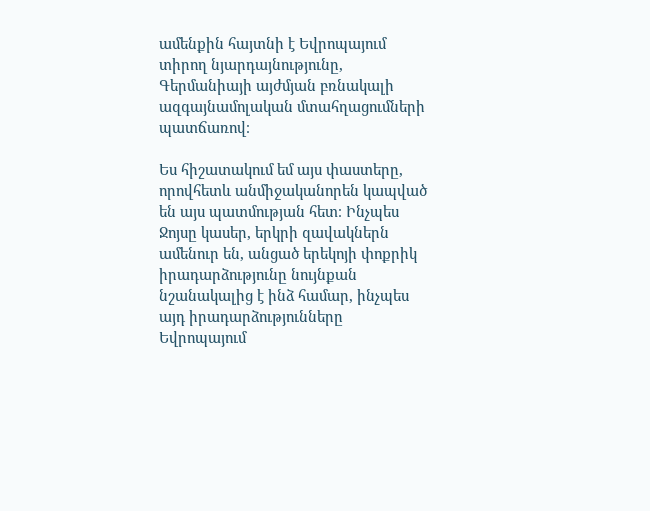ամենքին հայտնի է Եվրոպայում տիրող նյարդայնությունը, Գերմանիայի այժմյան բռնակալի ազգայնամոլական մտահղացումների պատճառով։

Ես հիշատակում եմ այս փաստերը, որովհետև անմիջականորեն կապված են այս պատմության հետ։ Ինչպես Ջոյսը կասեր, երկրի զավակներն ամենուր են, անցած երեկոյի փոքրիկ իրադարձությունը նույնքան նշանակալից է ինձ համար, ինչպես այդ իրադարձությունները Եվրոպայում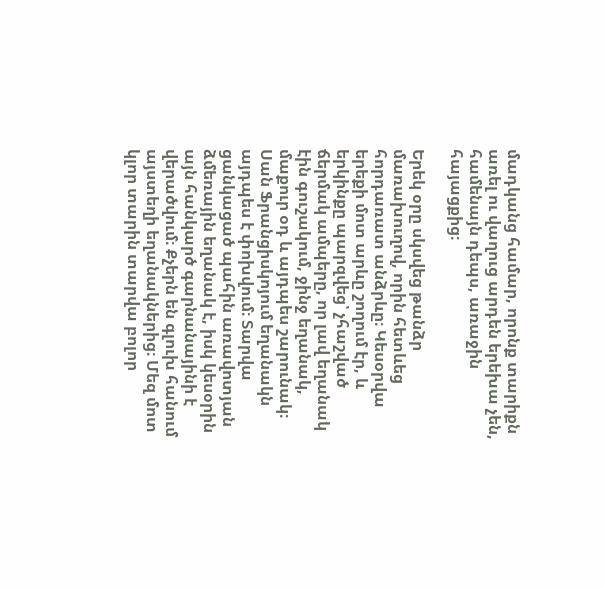մադկանց համար, որոնք տարիքն առել ու վաղուց արդեն երեխա չեն, համենայն դեպս, առաջին հայացքից։

Երեկ օրը սկսվեց թանձր մառախուղով, որին հետևեց հորդառատ անձրևը։ Կեսօրվա երեքի մոտ արևը շողում էր, և երկինքը պարզվեց՝ չհաշված ճերմակ ամպերը, որ լավ եղանակ էին գուշակում, ջինջ եղանակ, մաքուր օդ և այդպես շարունակ։ Սան Ֆրանցիսկոյում եղանակն այդպես է փոխվում։ Տարվա ցանկացած պահին առավոտյան ձմեռային եղանակ է, իսկ կեսօրին այն հանկարծ գարնանայինի է վերածվում։ Քչերն են գլուխ հանում այստեղի եղանակներից։ Մեզ մոտ կլոր տարին տարվա բոլոր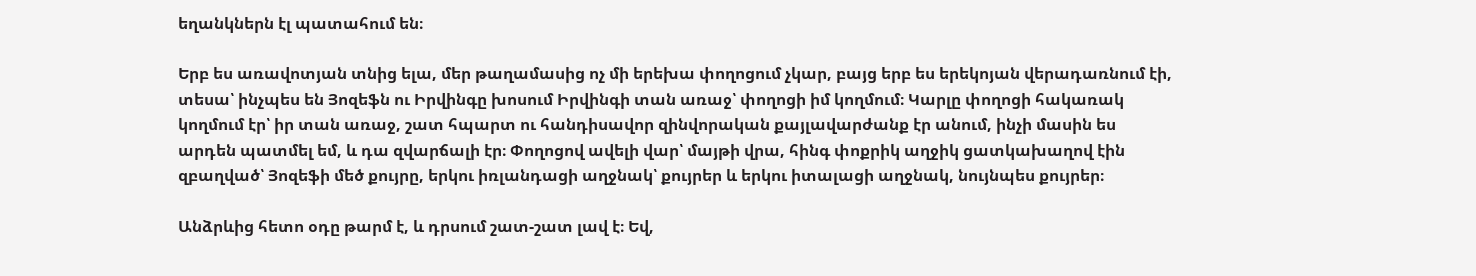եղանկներն էլ պատահում են։

Երբ ես առավոտյան տնից ելա, մեր թաղամասից ոչ մի երեխա փողոցում չկար, բայց երբ ես երեկոյան վերադառնում էի, տեսա՝ ինչպես են Յոզեֆն ու Իրվինգը խոսում Իրվինգի տան առաջ՝ փողոցի իմ կողմում։ Կարլը փողոցի հակառակ կողմում էր՝ իր տան առաջ, շատ հպարտ ու հանդիսավոր զինվորական քայլավարժանք էր անում, ինչի մասին ես արդեն պատմել եմ, և դա զվարճալի էր։ Փողոցով ավելի վար՝ մայթի վրա, հինգ փոքրիկ աղջիկ ցատկախաղով էին զբաղված՝ Յոզեֆի մեծ քույրը, երկու իռլանդացի աղջնակ՝ քույրեր և երկու իտալացի աղջնակ, նույնպես քույրեր։

Անձրևից հետո օդը թարմ է, և դրսում շատ-շատ լավ է։ Եվ,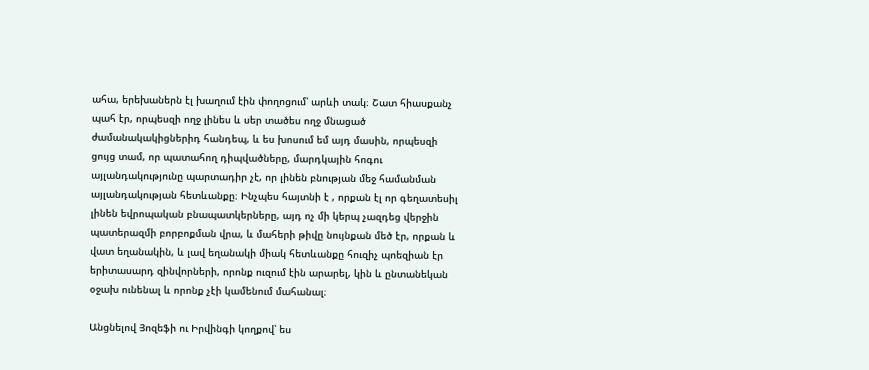ահա, երեխաներն էլ խաղում էին փողոցում՝ արևի տակ։ Շատ հիասքանչ պահ էր, որպեսզի ողջ լինես և սեր տածես ողջ մնացած ժամանակակիցներիդ հանդեպ, և ես խոսում եմ այդ մասին, որպեսզի ցույց տամ, որ պատահող դիպվածները, մարդկային հոգու այլանդակությունը պարտադիր չէ, որ լինեն բնության մեջ համանման այլանդակության հետևանքը։ Ինչպես հայտնի է , որքան էլ որ գեղատեսիլ լինեն եվրոպական բնապատկերները, այդ ոչ մի կերպ չազդեց վերջին պատերազմի բորբոքման վրա, և մահերի թիվը նույնքան մեծ էր, որքան և վատ եղանակին, և լավ եղանակի միակ հետևանքը հուզիչ պոեզիան էր երիտասարդ զինվորների, որոնք ուզում էին արարել, կին և ընտանեկան օջախ ունենալ և որոնք չէի կամենում մահանալ։

Անցնելով Յոզեֆի ու Իրվինգի կողքով՝ ես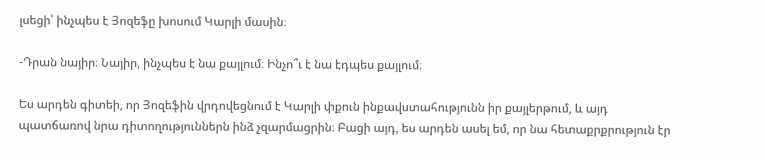լսեցի՝ ինչպես է Յոզեֆը խոսում Կարլի մասին։

-Դրան նայիր։ Նայիր, ինչպես է նա քայլում։ Ինչո՞ւ է նա էդպես քայլում։

Ես արդեն գիտեի, որ Յոզեֆին վրդովեցնում է Կարլի փքուն ինքավստահությունն իր քայլերթում, և այդ պատճառով նրա դիտողություններն ինձ չզարմացրին։ Բացի այդ, ես արդեն ասել եմ, որ նա հետաքրքրություն էր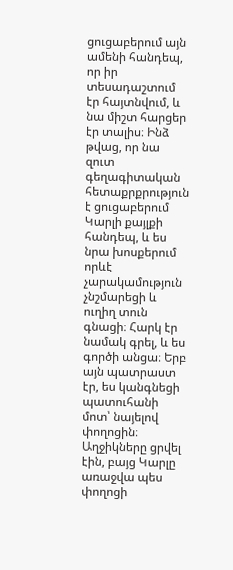ցուցաբերում այն ամենի հանդեպ, որ իր տեսադաշտում էր հայտնվում, և նա միշտ հարցեր էր տալիս։ Ինձ թվաց, որ նա զուտ գեղագիտական հետաքրքրություն է ցուցաբերում Կարլի քայլքի հանդեպ, և ես նրա խոսքերում որևէ չարակամություն չնշմարեցի և ուղիղ տուն գնացի։ Հարկ էր նամակ գրել, և ես գործի անցա։ Երբ այն պատրաստ էր, ես կանգնեցի պատուհանի մոտ՝ նայելով փողոցին։ Աղջիկները ցրվել էին, բայց Կարլը առաջվա պես  փողոցի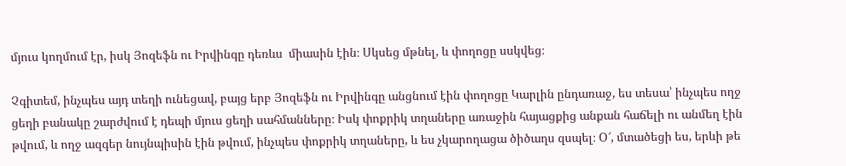մյուս կողմում էր, իսկ Յոզեֆն ու Իրվինգը դեռևս  միասին էին։ Սկսեց մթնել, և փողոցը սսկվեց։

Չգիտեմ, ինչպես այդ տեղի ունեցավ, բայց երբ Յոզեֆն ու Իրվինգը անցնում էին փողոցը Կարլին ընդառաջ, ես տեսա՝ ինչպես ողջ ցեղի բանակը շարժվում է դեպի մյուս ցեղի սահմանները։ Իսկ փոքրիկ տղաները առաջին հայացքից անքան հաճելի ու անմեղ էին թվում, և ողջ ազգեր նույնպիսին էին թվում, ինչպես փոքրիկ տղաները, և ես չկարողացա ծիծաղս զսպել։ Օ՜, մտածեցի ես, երևի թե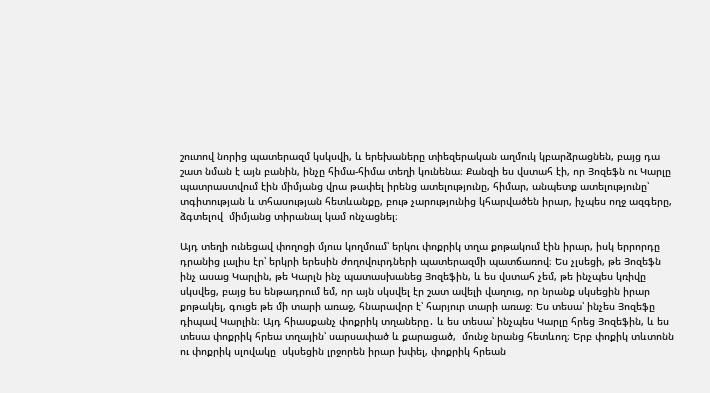շուտով նորից պատերազմ կսկսվի, և երեխաները տիեզերական աղմուկ կբարձրացնեն, բայց դա շատ նման է այն բանին, ինչը հիմա-հիմա տեղի կունենա։ Քանզի ես վստահ էի, որ Յոզեֆն ու Կարլը պատրաստվում էին միմյանց վրա թափել իրենց ատելությունը, հիմար, անպետք ատելությունը՝ տգիտության և տհասության հետևանքը, բութ չարությունից կհարվածեն իրար, իչպես ողջ ազգերը, ձգտելով  միմյանց տիրանալ կամ ոնչացնել։

Այդ տեղի ունեցավ փողոցի մյուս կողմոււմ՝ երկու փոքրիկ տղա քոթակում էին իրար, իսկ երրորդը դրանից լալիս էր՝ երկրի երեսին ժողովուրդների պատերազմի պատճառով։ Ես չլսեցի, թե Յոզեֆն ինչ ասաց Կարլին, թե Կարլն ինչ պատասխանեց Յոզեֆին, և ես վստահ չեմ, թե ինչպես կռիվը սկսվեց, բայց ես ենթադրում եմ, որ այն սկսվել էր շատ ավելի վաղուց, որ նրանք սկսեցին իրար քոթակել, գուցե թե մի տարի առաջ, հնարավոր է՝ հարյուր տարի առաջ։ Ես տեսա՝ ինչես Յոզեֆը դիպավ Կարլին։ Այդ հիասքանչ փոքրիկ տղաները․ և ես տեսա՝ ինչպես Կարլը հրեց Յոզեֆին, և ես տեսա փոքրիկ հրեա տղային՝ սարսափած և քարացած,  մունջ նրանց հետևող։ Երբ փոքիկ տևտոնն ու փոքրիկ սլովակը  սկսեցին լրջորեն իրար խփել, փոքրիկ հրեան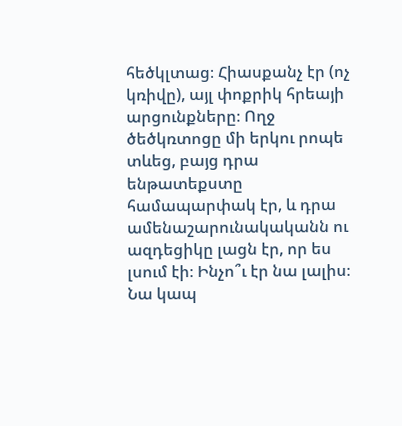հեծկլտաց։ Հիասքանչ էր (ոչ կռիվը), այլ փոքրիկ հրեայի արցունքները։ Ողջ ծեծկռտոցը մի երկու րոպե տևեց, բայց դրա ենթատեքստը համապարփակ էր, և դրա ամենաշարունակականն ու ազդեցիկը լացն էր, որ ես լսում էի։ Ինչո՞ւ էր նա լալիս։ Նա կապ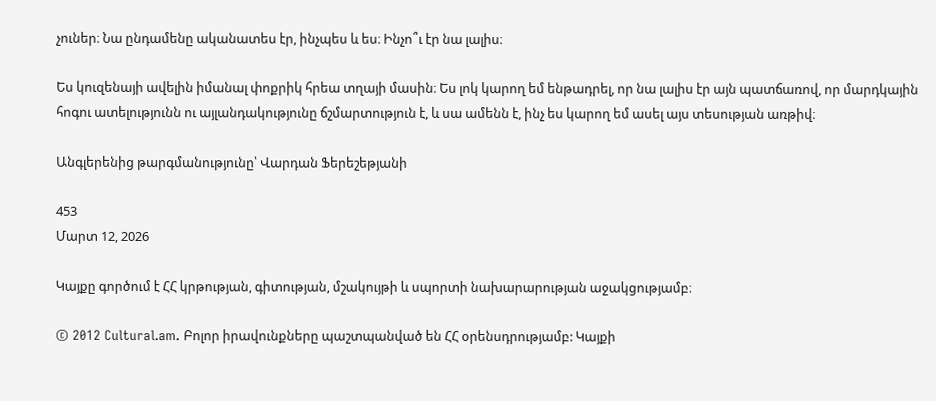չուներ։ Նա ընդամենը ականատես էր, ինչպես և ես։ Ինչո՞ւ էր նա լալիս։

Ես կուզենայի ավելին իմանալ փոքրիկ հրեա տղայի մասին։ Ես լոկ կարող եմ ենթադրել, որ նա լալիս էր այն պատճառով, որ մարդկային հոգու ատելությունն ու այլանդակությունը ճշմարտություն է, և սա ամենն է, ինչ ես կարող եմ ասել այս տեսության առթիվ։

Անգլերենից թարգմանությունը՝ Վարդան Ֆերեշեթյանի

453
Մարտ 12, 2026

Կայքը գործում է ՀՀ կրթության, գիտության, մշակույթի և սպորտի նախարարության աջակցությամբ։

© 2012 Cultural.am. Բոլոր իրավունքները պաշտպանված են ՀՀ օրենսդրությամբ: Կայքի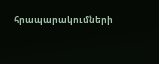հրապարակումների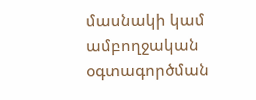մասնակի կամ ամբողջական օգտագործման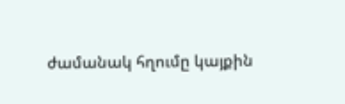ժամանակ հղումը կայքին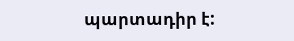պարտադիր է: